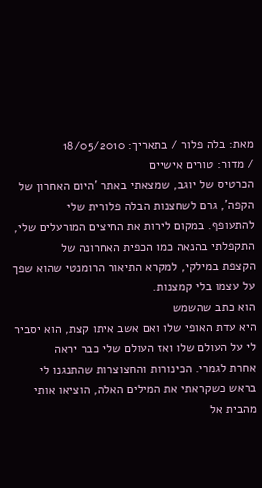מאת: בלה פלור / בתאריך: 18/05/2010
/ מדור: טורים אישיים
הכרטיס של יוגב, שמצאתי באתר 'היום האחרון של הקפה', גרם לשחצנות הבלה פלורית שלי
להתעופף. במקום לירות את החיצים המורעלים שלי, התקפלתי בהנאה כמו הכפית האחרונה של
הקצפת במילקי, למקרא התיאור הרומנטי שהוא שפך על עצמו בלי קמצנות.
הוא כתב שהשמש
היא עדת האופי שלו ואם אשב איתו קצת, הוא יסביר לי על העולם שלו ואז העולם שלי כבר יראה
אחרת לגמרי. הכינורות והחצוצרות שהתנגנו לי בראש כשקראתי את המילים האלה, הוציאו אותי
מהבית אל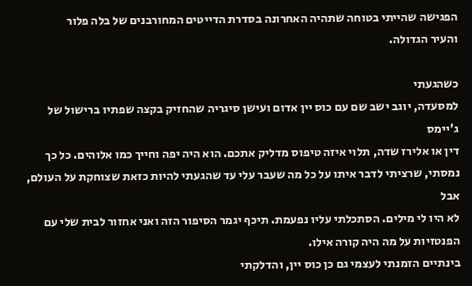הפגישה שהייתי בטוחה שתהיה האחרונה בסדרת הדייטים המחורבנים של בלה פלור
והעיר הגדולה.

כשהגעתי
למסעדה, יוגב ישב שם עם כוס יין אדום ועישן סיגריה שהחזיק בקצה שפתיו ברישול של ג'יימס
דין או אלירז שדה, תלוי איזה טיפוס מדליק אתכם. הוא היה יפה וחייך כמו אלוהים. כל כך
נמסתי, שרציתי לדבר איתו על כל מה שעבר עלי עד שהגעתי להיות כזאת שצוחקת על העולם, אבל
לא היו לי מילים. הסתכלתי עליו נפעמת. תיכף יגמר הסיפור הזה ואני אחזור לבית שלי עם
הפנטזיות על מה היה קורה אילו.
בינתיים הזמנתי לעצמי גם כן כוס יין, והדלקתי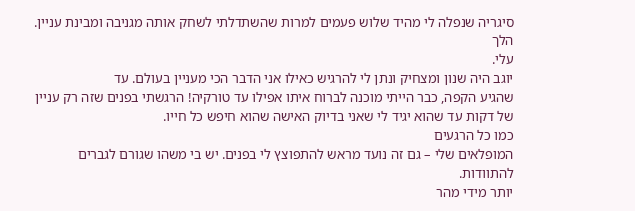סיגריה שנפלה לי מהיד שלוש פעמים למרות שהשתדלתי לשחק אותה מגניבה ומבינת עניין. הלך
עלי.
יוגב היה שנון ומצחיק ונתן לי להרגיש כאילו אני הדבר הכי מעניין בעולם. עד
שהגיע הקפה, כבר הייתי מוכנה לברוח איתו אפילו עד טורקיה! הרגשתי בפנים שזה רק עניין
של דקות עד שהוא יגיד לי שאני בדיוק האישה שהוא חיפש כל חייו.
כמו כל הרגעים
המופלאים שלי – גם זה נועד מראש להתפוצץ לי בפנים. יש בי משהו שגורם לגברים להתוודות.
יותר מידי מהר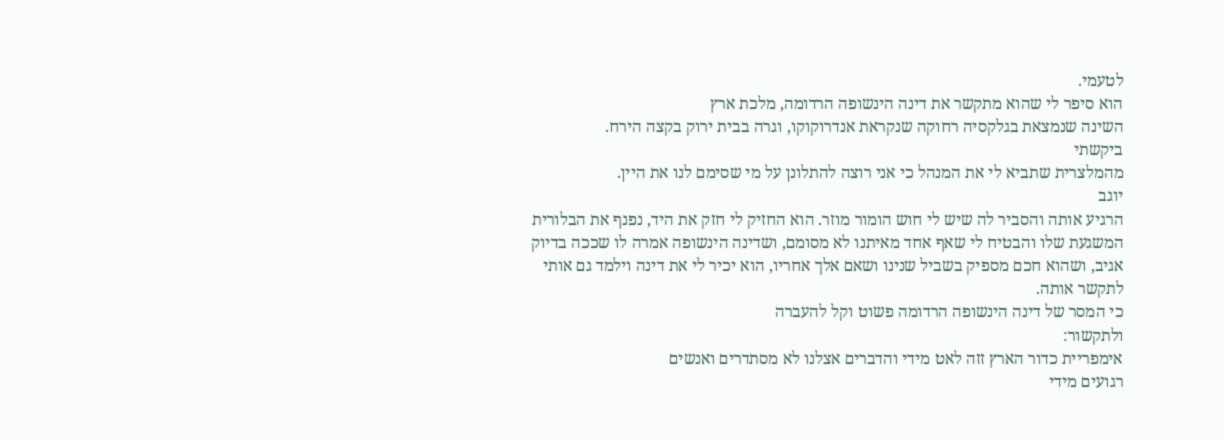לטעמי.
הוא סיפר לי שהוא מתקשר את דינה הינשופה הרדומה, מלכת ארץ
השינה שנמצאת בגלקסיה רחוקה שנקראת אנדרוקוקו, וגרה בבית ירוק בקצה הירח.
ביקשתי
מהמלצרית שתביא לי את המנהל כי אני רוצה להתלונן על מי שסימם לנו את היין.
יוגב
הרגיע אותה והסביר לה שיש לי חוש הומור מוזר. הוא החזיק לי חזק את היד, נפנף את הבלורית
המשגעת שלו והבטיח לי שאף אחד מאיתנו לא מסומם, ושדינה הינשופה אמרה לו שככה בדיוק
אגיב, ושהוא חכם מספיק בשביל שנינו ושאם אלך אחריו, הוא יכיר לי את דינה וילמד גם אותי
לתקשר אותה.
כי המסר של דינה הינשופה הרדומה פשוט וקל להעברה
ולתקשור:
אימפריית כדור הארץ זזה לאט מידי והדברים אצלנו לא מסתדרים ואנשים
רגועים מידי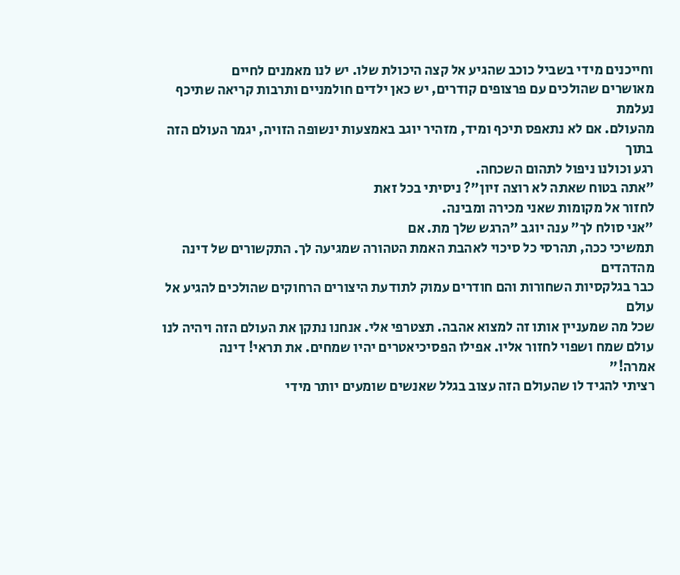וחייכנים מידי בשביל כוכב שהגיע אל קצה היכולת שלו. יש לנו מאמנים לחיים
מאושרים שהולכים עם פרצופים קודרים, יש כאן ילדים חולמניים ותרבות קריאה שתיכף נעלמת
מהעולם. אם לא נתאפס תיכף ומיד, מזהיר יוגב באמצעות ינשופה הזויה, יגמר העולם הזה בתוך
רגע וכולנו ניפול לתהום השכחה.
"אתה בטוח שאתה לא רוצה זיון"? ניסיתי בכל זאת
לחזור אל מקומות שאני מכירה ומבינה.
"אני סולח לך" ענה יוגב "הרגש שלך מת. אם
תמשיכי ככה, תהרסי כל סיכוי לאהבת האמת הטהורה שמגיעה לך. התקשורים של דינה מהדהדים
כבר בגלקסיות השחורות והם חודרים עמוק לתודעת היצורים הרחוקים שהולכים להגיע אל עולם
שכל מה שמעניין אותו זה למצוא אהבה. תצטרפי אלי. אנחנו נתקן את העולם הזה ויהיה לנו
עולם שמח ושפוי לחזור אליו. אפילו הפסיכיאטרים יהיו שמחים. את תראי! דינה
אמרה!"
רציתי להגיד לו שהעולם הזה עצוב בגלל שאנשים שומעים יותר מידי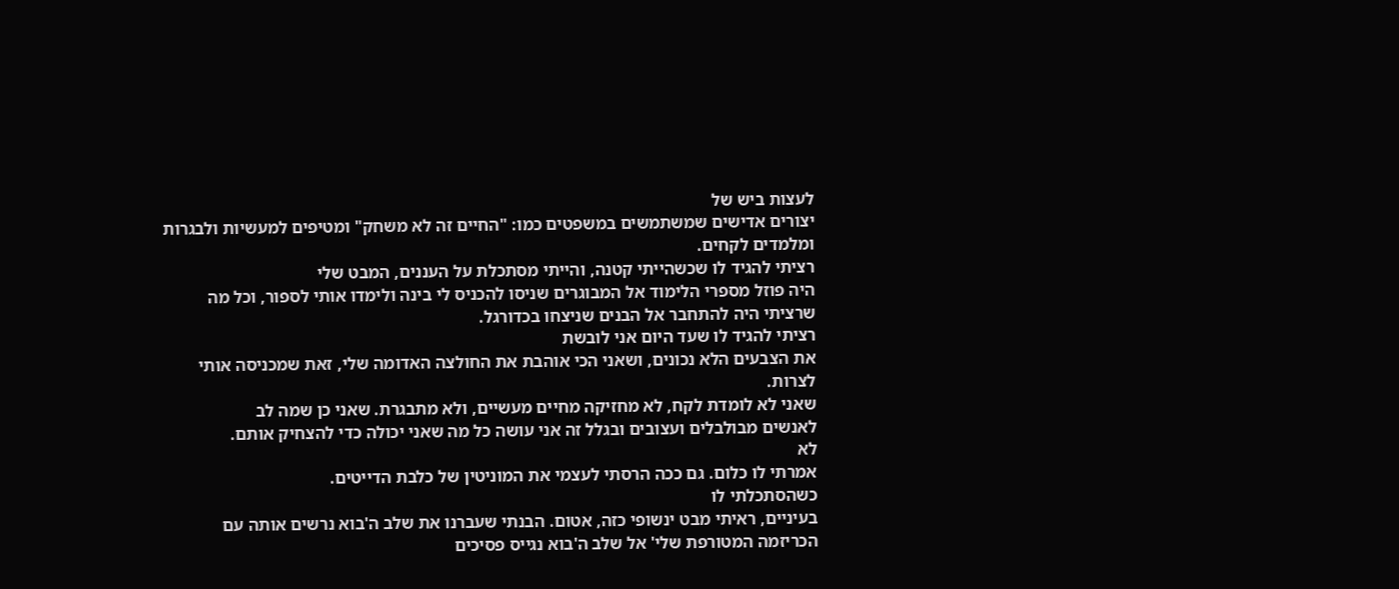לעצות ביש של
יצורים אדישים שמשתמשים במשפטים כמו: "החיים זה לא משחק" ומטיפים למעשיות ולבגרות
ומלמדים לקחים.
רציתי להגיד לו שכשהייתי קטנה, והייתי מסתכלת על העננים, המבט שלי
היה פוזל מספרי הלימוד אל המבוגרים שניסו להכניס לי בינה ולימדו אותי לספור, וכל מה
שרציתי היה להתחבר אל הבנים שניצחו בכדורגל.
רציתי להגיד לו שעד היום אני לובשת
את הצבעים הלא נכונים, ושאני הכי אוהבת את החולצה האדומה שלי, זאת שמכניסה אותי
לצרות.
שאני לא לומדת לקח, לא מחזיקה מחיים מעשיים, ולא מתבגרת. שאני כן שמה לב
לאנשים מבולבלים ועצובים ובגלל זה אני עושה כל מה שאני יכולה כדי להצחיק אותם.
לא
אמרתי לו כלום. גם ככה הרסתי לעצמי את המוניטין של כלבת הדייטים.
כשהסתכלתי לו
בעיניים, ראיתי מבט ינשופי כזה, אטום. הבנתי שעברנו את שלב ה'בוא נרשים אותה עם
הכריזמה המטורפת שלי' אל שלב ה'בוא נגייס פסיכים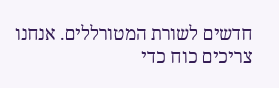חדשים לשורת המטורללים. אנחנו
צריכים כוח כדי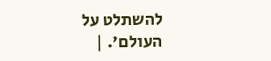להשתלט על העולם'. |